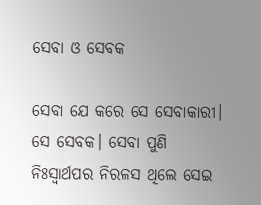ସେବା ଓ ସେବକ

ସେବା ଯେ କରେ ସେ ସେବାକାରୀ। ସେ ସେବକ। ସେବା ପୁଣି ନିଃସ୍ବାର୍ଥପର ନିରଳସ ଥିଲେ ସେଇ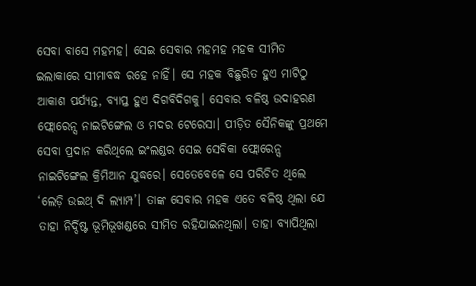ସେବା ବାସେ ମହମହ। ସେଇ ସେବାର ମହମହ ମହକ ସୀମିତ ଇଲାକାରେ ସୀମାବଦ୍ଧ ରହେ ନାହିଁ। ସେ ମହକ ବିଛୁରିତ ହୁଏ ମାଟିଠୁ ଆକାଶ ପର୍ଯ୍ୟନ୍ତ, ବ୍ୟାପ୍ତ ହୁଏ ଦିଗବିଦିଗକୁ। ସେବାର ବଳିଷ୍ଠ ଉଦାହରଣ ଫ୍ଲୋରେନ୍ସ ନାଇଟିଙ୍ଗେଲ ଓ ମଦର ଟେରେସା। ପୀଡ଼ିତ ସୈନିକଙ୍କୁ ପ୍ରଥମେ ସେବା ପ୍ରଦାନ କରିଥିଲେ ଇଂଲଣ୍ଡର ସେଇ ସେବିକା ଫ୍ଲୋରେନ୍ସ ନାଇଟିଙ୍ଗେଲ କ୍ରିମିଆନ ଯୁଦ୍ଧରେ। ସେତେବେଳେ ସେ ପରିଚିତ ଥିଲେ ‘ଲେଡ଼ି ଉଇଥ୍‌ ଦି ଲ୍ୟାମ୍ପ’। ତାଙ୍କ ସେବାର ମହକ ଏତେ ବଳିଷ୍ଠ ଥିଲା ଯେ ତାହା ନିର୍ଦ୍ଦିଷ୍ଟ ଭୂମିଭୂଖଣ୍ଡରେ ସୀମିତ ରହିଯାଇନଥିଲା। ତାହା ବ୍ୟାପିଥିଲା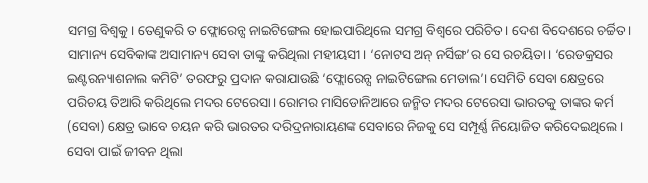ସମଗ୍ର ବିଶ୍ୱକୁ। ତେଣୁକରି ତ ଫ୍ଲୋରେନ୍ସ ନାଇଟିଙ୍ଗେଲ ହୋଇପାରିଥିଲେ ସମଗ୍ର ବିଶ୍ୱରେ ପରିଚିତ। ଦେଶ ବିଦେଶରେ ଚର୍ଚ୍ଚିତ। ସାମାନ୍ୟ ସେବିକାଙ୍କ ଅସାମାନ୍ୟ ସେବା ତାଙ୍କୁ କରିଥିଲା ମହୀୟସୀ। ‘ନୋଟସ ଅନ୍‌ ନର୍ସିଙ୍ଗ’ର ସେ ରଚୟିତା। ‘ରେଡକ୍ରସର ଇଣ୍ଟରନ୍ୟାଶନାଲ କମିଟି’ ତରଫରୁ ପ୍ରଦାନ କରାଯାଉଛି ‘ଫ୍ଲୋରେନ୍ସ ନାଇଟିଙ୍ଗେଲ ମେଡାଲ’। ସେମିତି ସେବା କ୍ଷେତ୍ରରେ ପରିଚୟ ତିଆରି କରିଥିଲେ ମଦର ଟେରେସା। ରୋମର ମାସିଡୋନିଆରେ ଜନ୍ମିତ ମଦର ଟେରେସା ଭାରତକୁ ତାଙ୍କର କର୍ମ (ସେବା) କ୍ଷେତ୍ର ଭାବେ ଚୟନ କରି ଭାରତର ଦରିଦ୍ରନାରାୟଣଙ୍କ ସେବାରେ ନିଜକୁ ସେ ସମ୍ପୂର୍ଣ୍ଣ ନିୟୋଜିତ କରିଦେଇଥିଲେ। ସେବା ପାଇଁ ଜୀବନ ଥିଲା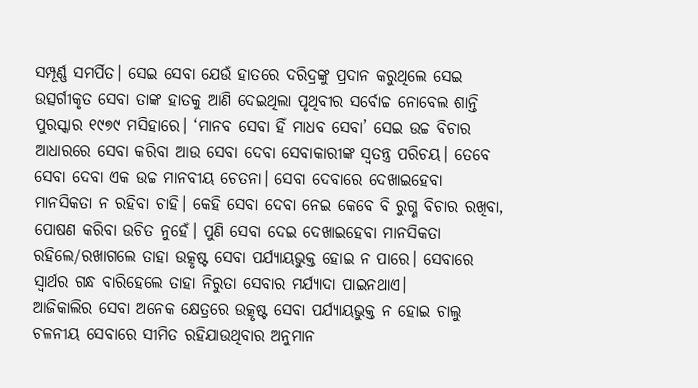ସମ୍ପୂର୍ଣ୍ଣ ସମର୍ପିତ। ସେଇ ସେବା ଯେଉଁ ହାତରେ ଦରିଦ୍ରଙ୍କୁ ପ୍ରଦାନ କରୁଥିଲେ ସେଇ ଉତ୍ସର୍ଗୀକୃତ ସେବା ତାଙ୍କ ହାତକୁ ଆଣି ଦେଇଥିଲା ପୃଥିବୀର ସର୍ବୋଚ୍ଚ ନୋବେଲ ଶାନ୍ତି ପୁରସ୍କାର ୧୯୭୯ ମସିହାରେ। ‘ମାନବ ସେବା ହିଁ ମାଧବ ସେବା’ ସେଇ ଉଚ୍ଚ ବିଚାର ଆଧାରରେ ସେବା କରିବା ଆଉ ସେବା ଦେବା ସେବାକାରୀଙ୍କ ସ୍ବତନ୍ତ୍ର ପରିଚୟ। ତେବେ ସେବା ଦେବା ଏକ ଉଚ୍ଚ ମାନବୀୟ ଚେତନା। ସେବା ଦେବାରେ ଦେଖାଇହେବା ମାନସିକତା ନ ରହିବା ଚାହି। କେହି ସେବା ଦେବା ନେଇ କେବେ ବି ରୁଗ୍ଣ ବିଚାର ରଖିବା, ପୋଷଣ କରିବା ଉଚିତ ନୁହେଁ। ପୁଣି ସେବା ଦେଇ ଦେଖାଇହେବା ମାନସିକତା ରହିଲେ/ରଖାଗଲେ ତାହା ଉତ୍କୃଷ୍ଟ ସେବା ପର୍ଯ୍ୟାୟଭୁକ୍ତ ହୋଇ ନ ପାରେ। ସେବାରେ ସ୍ବାର୍ଥର ଗନ୍ଧ ବାରିହେଲେ ତାହା ନିରୁତା ସେବାର ମର୍ଯ୍ୟାଦା ପାଇନଥାଏ।
ଆଜିକାଲିର ସେବା ଅନେକ କ୍ଷେତ୍ରରେ ଉତ୍କୃଷ୍ଟ ସେବା ପର୍ଯ୍ୟାୟଭୁକ୍ତ ନ ହୋଇ ଚାଲୁ ଚଳନୀୟ ସେବାରେ ସୀମିତ ରହିଯାଉଥିବାର ଅନୁମାନ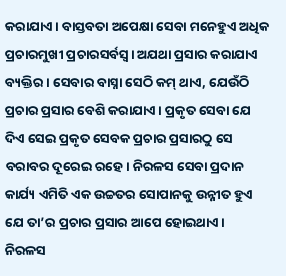କରାଯାଏ। ବାସ୍ତବତା ଅପେକ୍ଷା ସେବା ମନେହୁଏ ଅଧିକ ପ୍ରଚାରମୁଖୀ ପ୍ରଚାରସର୍ବସ୍ବ। ଅଯଥା ପ୍ରସାର କରାଯାଏ ବ୍ୟକ୍ତିର। ସେବାର ବାସ୍ନା ସେଠି କମ୍‌ ଥାଏ, ଯେଉଁଠି ପ୍ରଚାର ପ୍ରସାର ବେଶି କରାଯାଏ। ପ୍ରକୃତ ସେବା ଯେ ଦିଏ ସେଇ ପ୍ରକୃତ ସେବକ ପ୍ରଚାର ପ୍ରସାରଠୁ ସେ ବରାବର ଦୂରେଇ ରହେ। ନିରଳସ ସେବା ପ୍ରଦାନ କାର୍ଯ୍ୟ ଏମିତି ଏକ ଉଚ୍ଚତର ସୋପାନକୁ ଉନ୍ନୀତ ହୁଏ ଯେ ତା’ର ପ୍ରଚାର ପ୍ରସାର ଆପେ ହୋଇଥାଏ। ନିରଳସ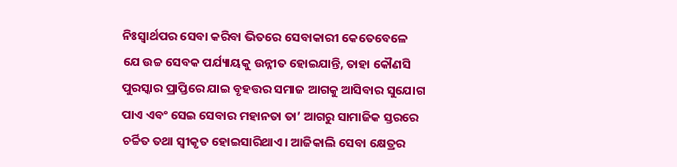ନିଃସ୍ବାର୍ଥପର ସେବା କରିବା ଭିତରେ ସେବାକାରୀ କେତେବେଳେ ଯେ ଉଚ୍ଚ ସେବକ ପର୍ଯ୍ୟାୟକୁ ଉନ୍ନୀତ ହୋଇଯାନ୍ତି, ତାହା କୌଣସି ପୁରସ୍କାର ପ୍ରାପ୍ତିରେ ଯାଇ ବୃହତ୍ତର ସମାଜ ଆଗକୁ ଆସିବାର ସୁଯୋଗ ପାଏ ଏବଂ ସେଇ ସେବାର ମହାନତା ତା’ ଆଗରୁ ସାମାଜିକ ସ୍ତରରେ ଚର୍ଚ୍ଚିତ ତଥା ସ୍ବୀକୃତ ହୋଇସାରିଥାଏ। ଆଜିକାଲି ସେବା କ୍ଷେତ୍ରର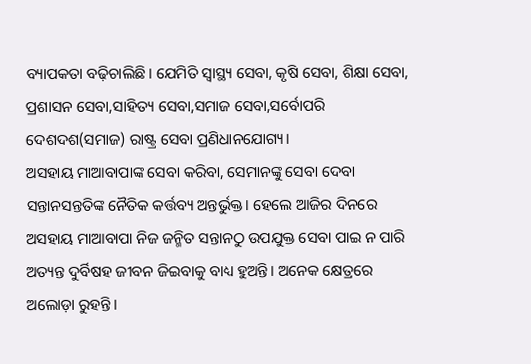ବ୍ୟାପକତା ବଢ଼ିଚାଲିଛି। ଯେମିତି ସ୍ବାସ୍ଥ୍ୟ ସେବା, କୃଷି ସେବା, ଶିକ୍ଷା ସେବା, ପ୍ରଶାସନ ସେବା,ସାହିତ୍ୟ ସେବା,ସମାଜ ସେବା,ସର୍ବୋପରି ଦେଶଦଶ(ସମାଜ) ରାଷ୍ଟ୍ର ସେବା ପ୍ରଣିଧାନଯୋଗ୍ୟ।
ଅସହାୟ ମାଆବାପାଙ୍କ ସେବା କରିବା, ସେମାନଙ୍କୁ ସେବା ଦେବା ସନ୍ତାନସନ୍ତତିଙ୍କ ନୈତିକ କର୍ତ୍ତବ୍ୟ ଅନ୍ତର୍ଭୁକ୍ତ। ହେଲେ ଆଜିର ଦିନରେ ଅସହାୟ ମାଆବାପା ନିଜ ଜନ୍ମିତ ସନ୍ତାନଠୁ ଉପଯୁକ୍ତ ସେବା ପାଇ ନ ପାରି ଅତ୍ୟନ୍ତ ଦୁର୍ବିଷହ ଜୀବନ ଜିଇବାକୁ ବାଧ୍ୟ ହୁଅନ୍ତି। ଅନେକ କ୍ଷେତ୍ରରେ ଅଲୋଡ଼ା ରୁହନ୍ତି।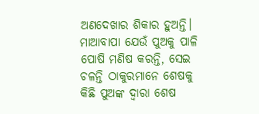ଅଣଦେଖାର ଶିକାର ହୁଅନ୍ତି। ମାଆବାପା ଯେଉଁ ପୁଅକୁ ପାଳି ପୋଷି ମଣିଷ କରନ୍ତି, ସେଇ ଚଳନ୍ତି ଠାକୁରମାନେ ଶେଷକୁ କିଛି ପୁଅଙ୍କ ଦ୍ୱାରା ଶେଷ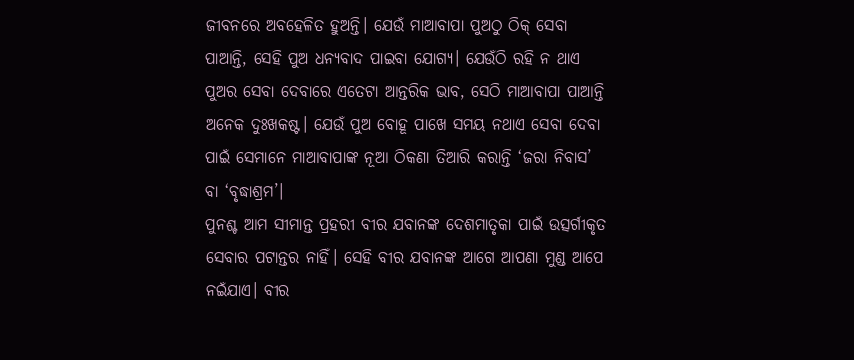ଜୀବନରେ ଅବହେଳିତ ହୁଅନ୍ତି। ଯେଉଁ ମାଆବାପା ପୁଅଠୁ ଠିକ୍‌ ସେବା ପାଆନ୍ତି, ସେହି ପୁଅ ଧନ୍ୟବାଦ ପାଇବା ଯୋଗ୍ୟ। ଯେଉଁଠି ରହି ନ ଥାଏ ପୁଅର ସେବା ଦେବାରେ ଏତେଟା ଆନ୍ତରିକ ଭାବ, ସେଠି ମାଆବାପା ପାଆନ୍ତି ଅନେକ ଦୁଃଖକଷ୍ଟ। ଯେଉଁ ପୁଅ ବୋହୂ ପାଖେ ସମୟ ନଥାଏ ସେବା ଦେବା ପାଇଁ ସେମାନେ ମାଆବାପାଙ୍କ ନୂଆ ଠିକଣା ତିଆରି କରାନ୍ତି ‘ଜରା ନିବାସ’ ବା ‘ବୃଦ୍ଧାଶ୍ରମ’।
ପୁନଶ୍ଚ ଆମ ସୀମାନ୍ତ ପ୍ରହରୀ ବୀର ଯବାନଙ୍କ ଦେଶମାତୃକା ପାଇଁ ଉତ୍ସର୍ଗୀକୃତ ସେବାର ପଟାନ୍ତର ନାହିଁ। ସେହି ବୀର ଯବାନଙ୍କ ଆଗେ ଆପଣା ମୁଣ୍ଡ ଆପେ ନଇଁଯାଏ। ବୀର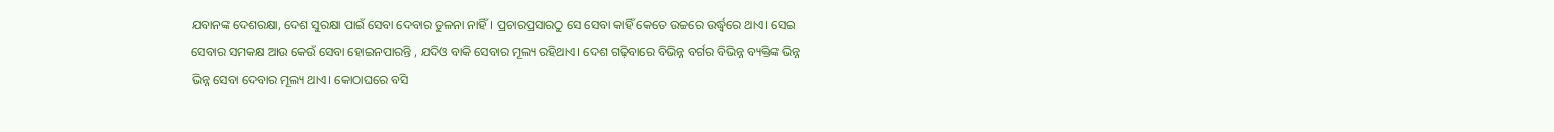ଯବାନଙ୍କ ଦେଶରକ୍ଷା, ଦେଶ ସୁରକ୍ଷା ପାଇଁ ସେବା ଦେବାର ତୁଳନା ନାହିଁ। ପ୍ରଚାରପ୍ରସାରଠୁ ସେ ସେବା କାହିଁ କେତେ ଉଚ୍ଚରେ ଉର୍ଦ୍ଧ୍ୱରେ ଥାଏ। ସେଇ ସେବାର ସମକକ୍ଷ ଆଉ କେଉଁ ସେବା ହୋଇନପାରନ୍ତି , ଯଦିଓ ବାକି ସେବାର ମୂଲ୍ୟ ରହିଥାଏ। ଦେଶ ଗଢ଼ିବାରେ ବିଭିନ୍ନ ବର୍ଗର ବିଭିନ୍ନ ବ୍ୟକ୍ତିଙ୍କ ଭିନ୍ନ ଭିନ୍ନ ସେବା ଦେବାର ମୂଲ୍ୟ ଥାଏ। କୋଠାଘରେ ବସି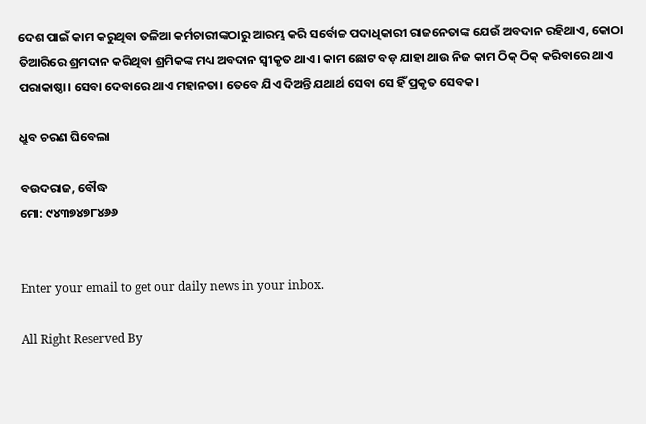ଦେଶ ପାଇଁ କାମ କରୁଥିବା ତଳିଆ କର୍ମଚାରୀଙ୍କଠାରୁ ଆରମ୍ଭ କରି ସର୍ବୋଚ୍ଚ ପଦାଧିକାରୀ ରାଜନେତାଙ୍କ ଯେଉଁ ଅବଦାନ ରହିଥାଏ, କୋଠା ତିଆରିରେ ଶ୍ରମଦାନ କରିଥିବା ଶ୍ରମିକଙ୍କ ମଧ୍ୟ ଅବଦାନ ସ୍ବୀକୃତ ଥାଏ। କାମ ଛୋଟ ବଡ଼ ଯାହା ଥାଉ ନିଜ କାମ ଠିକ୍‌ ଠିକ୍‌ କରିବାରେ ଥାଏ ପରାକାଷ୍ଠା। ସେବା ଦେବାରେ ଥାଏ ମହାନତା। ତେବେ ଯିଏ ଦିଅନ୍ତି ଯଥାର୍ଥ ସେବା ସେ ହିଁ ପ୍ରକୃତ ସେବକ।

ଧ୍ରୁବ ଚରଣ ଘିବେଲା

ବଉଦରାଜ, ବୌଦ୍ଧ
ମୋ: ୯୪୩୭୪୭୮୪୬୬


Enter your email to get our daily news in your inbox.

All Right Reserved By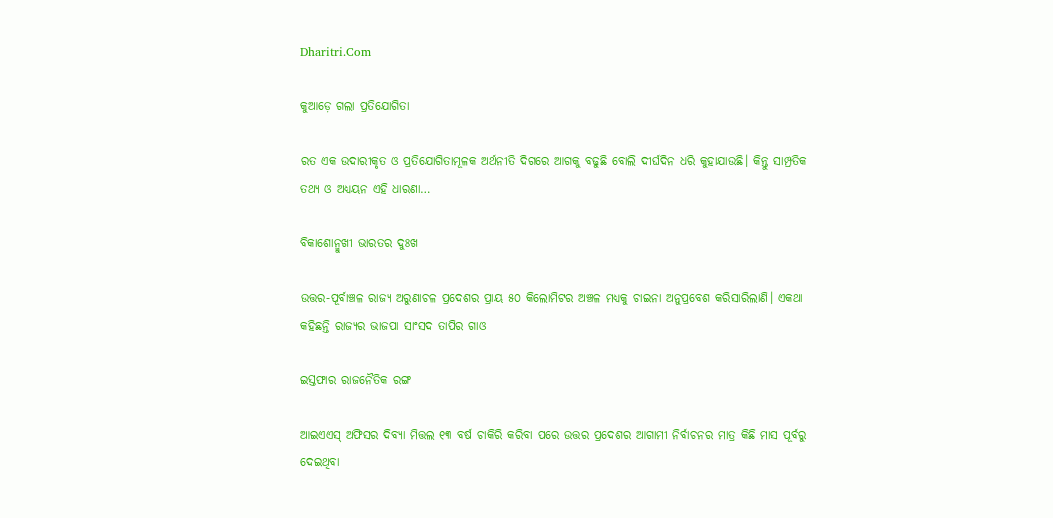Dharitri.Com

କୁଆଡ଼େ ଗଲା ପ୍ରତିଯୋଗିତା

ରତ ଏକ ଉଦାରୀକୃତ ଓ ପ୍ରତିଯୋଗିତାମୂଳକ ଅର୍ଥନୀତି ଦିଗରେ ଆଗକୁ ବଢୁଛି ବୋଲି ଦୀର୍ଘଦିନ ଧରି କୁହାଯାଉଛି। କିନ୍ତୁ ସାମ୍ପ୍ରତିକ ତଥ୍ୟ ଓ ଅଧ୍ୟୟନ ଏହି ଧାରଣା…

ବିକାଶୋନ୍ମୁଖୀ ଭାରତର ଦୁଃଖ

ଉତ୍ତର-ପୂର୍ବାଞ୍ଚଳ ରାଜ୍ୟ ଅରୁଣାଚଳ ପ୍ରଦେଶର ପ୍ରାୟ ୫୦ କିଲୋମିଟର ଅଞ୍ଚଳ ମଧ୍ୟକୁ ଚାଇନା ଅନୁପ୍ରବେଶ କରିସାରିଲାଣି। ଏକଥା କହିଛନ୍ତି ରାଜ୍ୟର ଭାଜପା ସାଂସଦ ତାପିର ଗାଓ

ଇସ୍ତଫାର ରାଜନୈତିକ ରଙ୍ଗ

ଆଇଏଏସ୍‌ ଅଫିସର ଦିବ୍ୟା ମିତ୍ତଲ ୧୩ ବର୍ଷ ଚାକିରି କରିବା ପରେ ଉତ୍ତର ପ୍ରଦେଶର ଆଗାମୀ ନିର୍ବାଚନର ମାତ୍ର କିଛି ମାସ ପୂର୍ବରୁ ଦେଇଥିବା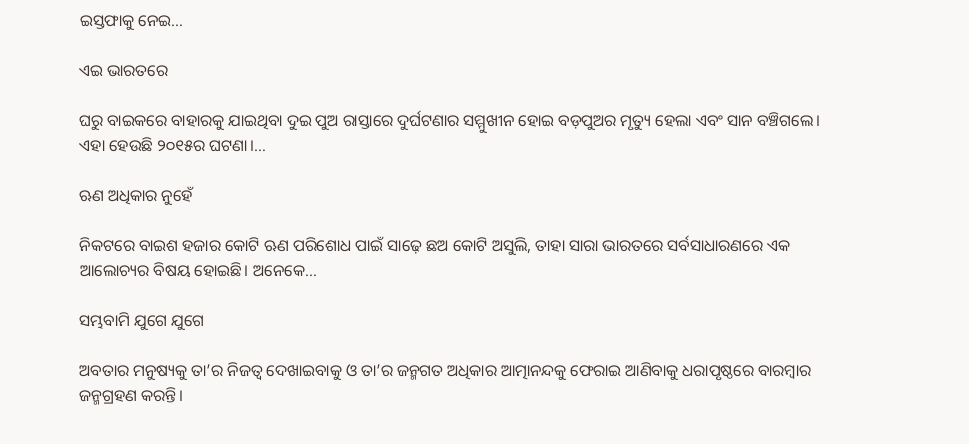ଇସ୍ତଫାକୁ ନେଇ…

ଏଇ ଭାରତରେ

ଘରୁ ବାଇକରେ ବାହାରକୁ ଯାଇଥିବା ଦୁଇ ପୁଅ ରାସ୍ତାରେ ଦୁର୍ଘଟଣାର ସମ୍ମୁଖୀନ ହୋଇ ବଡ଼ପୁଅର ମୃତ୍ୟୁ ହେଲା ଏବଂ ସାନ ବଞ୍ଚିଗଲେ। ଏହା ହେଉଛି ୨୦୧୫ର ଘଟଣା।…

ଋଣ ଅଧିକାର ନୁହେଁ

ନିକଟରେ ବାଇଶ ହଜାର କୋଟି ଋଣ ପରିଶୋଧ ପାଇଁ ସାଢ଼େ ଛଅ କୋଟି ଅସୁଲି, ତାହା ସାରା ଭାରତରେ ସର୍ବସାଧାରଣରେ ଏକ ଆଲୋଚ୍ୟର ବିଷୟ ହୋଇଛି। ଅନେକେ…

ସମ୍ଭବାମି ଯୁଗେ ଯୁଗେ

ଅବତାର ମନୁଷ୍ୟକୁ ତା’ର ନିଜତ୍ୱ ଦେଖାଇବାକୁ ଓ ତା’ର ଜନ୍ମଗତ ଅଧିକାର ଆତ୍ମାନନ୍ଦକୁ ଫେରାଇ ଆଣିବାକୁ ଧରାପୃଷ୍ଠରେ ବାରମ୍ବାର ଜନ୍ମଗ୍ରହଣ କରନ୍ତି।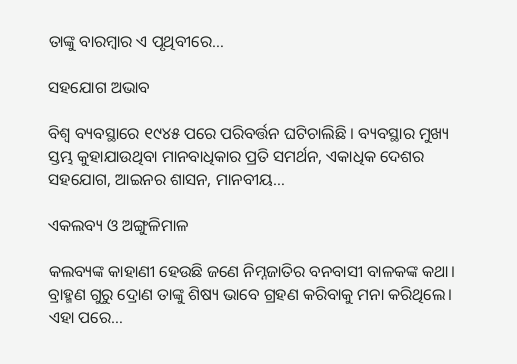ତାଙ୍କୁ ବାରମ୍ବାର ଏ ପୃଥିବୀରେ…

ସହଯୋଗ ଅଭାବ

ବିଶ୍ୱ ବ୍ୟବସ୍ଥାରେ ୧୯୪୫ ପରେ ପରିବର୍ତ୍ତନ ଘଟିଚାଲିଛି । ବ୍ୟବସ୍ଥାର ମୁଖ୍ୟ ସ୍ତମ୍ଭ କୁହାଯାଉଥିବା ମାନବାଧିକାର ପ୍ରତି ସମର୍ଥନ, ଏକାଧିକ ଦେଶର ସହଯୋଗ, ଆଇନର ଶାସନ, ମାନବୀୟ…

ଏକଲବ୍ୟ ଓ ଅଙ୍ଗୁଳିମାଳ

କଲବ୍ୟଙ୍କ କାହାଣୀ ହେଉଛି ଜଣେ ନିମ୍ନଜାତିର ବନବାସୀ ବାଳକଙ୍କ କଥା। ବ୍ରାହ୍ମଣ ଗୁରୁ ଦ୍ରୋଣ ତାଙ୍କୁ ଶିଷ୍ୟ ଭାବେ ଗ୍ରହଣ କରିବାକୁ ମନା କରିଥିଲେ। ଏହା ପରେ…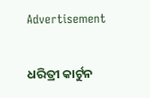Advertisement

ଧରିତ୍ରୀ କାର୍ଟୁନ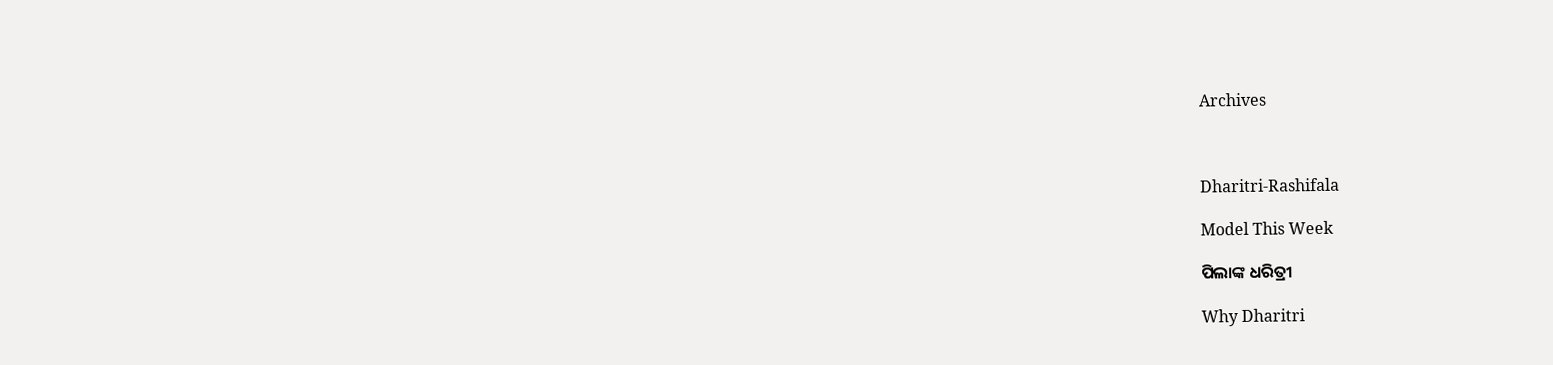Archives



Dharitri-Rashifala

Model This Week

ପିଲାଙ୍କ ଧରିତ୍ରୀ

Why Dharitri